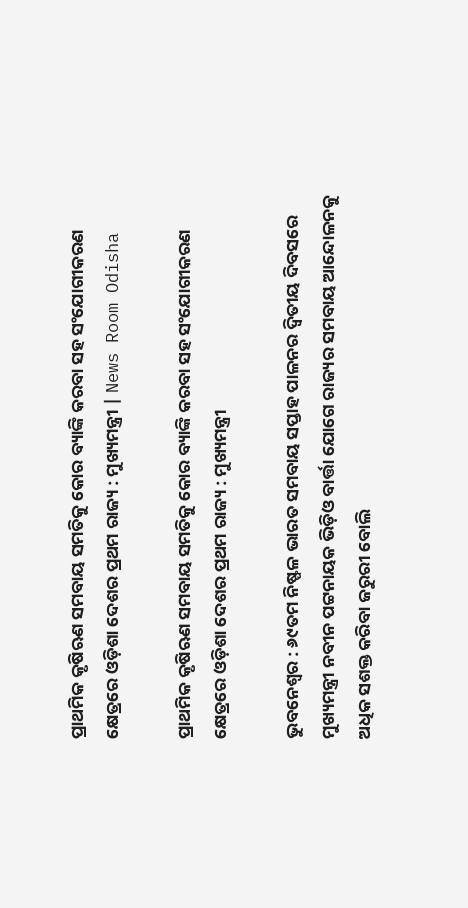ପ୍ରାଥମିକ କୃଷିଋଣ ସମବାୟ ସମତିକୁ କୋର ବ୍ୟାଙ୍କି କରବା ସହ ସଂଯୋଗୀକରଣ କ୍ଷେତ୍ରରେ ଓଡ଼ିଶା ଦେଶର ପ୍ରଥମ ରାଜ୍ୟ : ମୁଖ୍ୟମନ୍ତ୍ରୀ | News Room Odisha

ପ୍ରାଥମିକ କୃଷିଋଣ ସମବାୟ ସମତିକୁ କୋର ବ୍ୟାଙ୍କି କରବା ସହ ସଂଯୋଗୀକରଣ କ୍ଷେତ୍ରରେ ଓଡ଼ିଶା ଦେଶର ପ୍ରଥମ ରାଜ୍ୟ : ମୁଖ୍ୟମନ୍ତ୍ରୀ

ଭୁବନେଶ୍ୱର : ୬୯ତମ ନିଷ୍ଫଳ ଭାରତ ସମବାୟ ସପ୍ତାହ ପାଳନର ଦ୍ଵିତୀୟ ଦିବସରେ ମୁଖ୍ୟମନ୍ତ୍ରୀ ନବୀନ ପଟ୍ଟନାୟକ ଭିଡ଼ିଓ ବାର୍ତ୍ତା ଯୋଗେ ରାଜ୍ୟର ସମବାୟ ଆନ୍ଦୋଳନକୁ ଅଧିକ ସଶକ୍ତ କରିବା ଜରୁରୀ ବୋଲି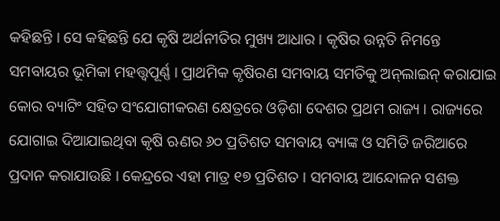କହିଛନ୍ତି । ସେ କହିଛନ୍ତି ଯେ କୃଷି ଅର୍ଥନୀତିର ମୁଖ୍ୟ ଆଧାର । କୃଷିର ଉନ୍ନତି ନିମନ୍ତେ ସମବାୟର ଭୂମିକା ମହତ୍ତ୍ଵପୂର୍ଣ୍ଣ । ପ୍ରାଥମିକ କୃଷିରଣ ସମବାୟ ସମତିକୁ ଅନ୍‌ଲାଇନ୍ କରାଯାଇ କୋର ବ୍ୟାଟିଂ ସହିତ ସଂଯୋଗୀକରଣ କ୍ଷେତ୍ରରେ ଓଡ଼ିଶା ଦେଶର ପ୍ରଥମ ରାଜ୍ୟ । ରାଜ୍ୟରେ ଯୋଗାଇ ଦିଆଯାଇଥିବା କୃଷି ଋଣର ୬୦ ପ୍ରତିଶତ ସମବାୟ ବ୍ୟାଙ୍କ ଓ ସମିତି ଜରିଆରେ ପ୍ରଦାନ କରାଯାଉଛି । କେନ୍ଦ୍ରରେ ଏହା ମାତ୍ର ୧୭ ପ୍ରତିଶତ । ସମବାୟ ଆନ୍ଦୋଳନ ସଶକ୍ତ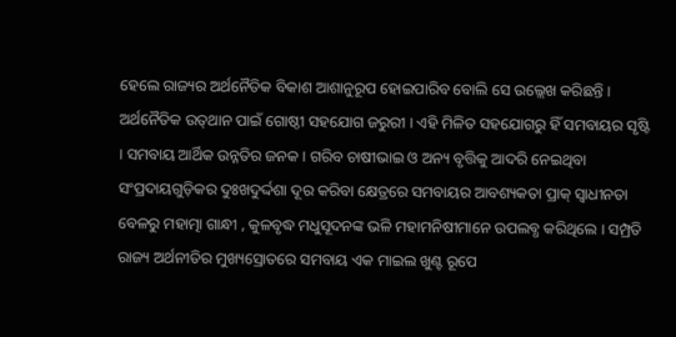ହେଲେ ରାଜ୍ୟର ଅର୍ଥନୈତିକ ବିକାଶ ଆଶାନୁରୂପ ହୋଇପାରିବ ବୋଲି ସେ ଉଲ୍ଲେଖ କରିଛନ୍ତି । ଅର୍ଥନୈତିକ ଉତ୍‌ଥାନ ପାଇଁ ଗୋଷ୍ଠୀ ସହଯୋଗ ଜରୁରୀ । ଏହି ମିଳିତ ସହଯୋଗରୁ ହିଁ ସମବାୟର ସୃଷ୍ଟି । ସମବାୟ ଆର୍ଥିକ ଉନ୍ନତିର ଜନକ । ଗରିବ ଚାଷୀଭାଇ ଓ ଅନ୍ୟ ବୃତ୍ତିକୁ ଆଦରି ନେଇଥିବା ସଂପ୍ରଦାୟଗୁଡ଼ିକର ଦୁଃଖଦୁର୍ଦ୍ଦଶା ଦୂର କରିବା କ୍ଷେତ୍ରରେ ସମବାୟର ଆବଶ୍ୟକତା ପ୍ରାକ୍ ସ୍ଵାଧୀନତା ବେଳରୁ ମହାତ୍ମା ଗାନ୍ଧୀ , କୁଳବୃଦ୍ଧ ମଧୁସୂଦନଙ୍କ ଭଳି ମହାମନିଷୀମାନେ ଉପଲବ୍ଧ କରିଥିଲେ । ସମ୍ପ୍ରତି ରାଜ୍ୟ ଅର୍ଥନୀତିର ମୁଖ୍ୟସ୍ରୋତରେ ସମବାୟ ଏକ ମାଇଲ ଖୁଣ୍ଟ ରୂପେ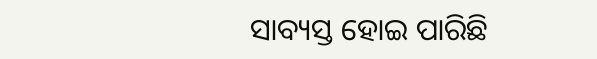ସାବ୍ୟସ୍ତ ହୋଇ ପାରିଛି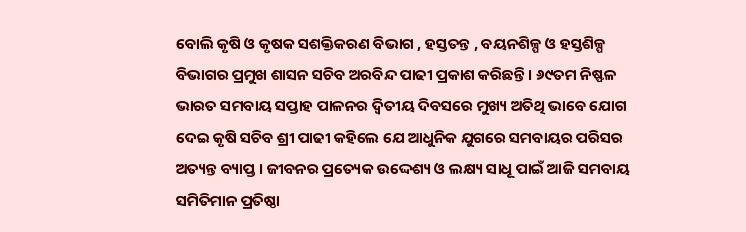ବୋଲି କୃଷି ଓ କୃଷକ ସଶକ୍ତିକରଣ ବିଭାଗ , ହସ୍ତତନ୍ତ , ବୟନଶିଳ୍ପ ଓ ହସ୍ତଶିଳ୍ପ ବିଭାଗର ପ୍ରମୁଖ ଶାସନ ସଚିବ ଅରବିନ୍ଦ ପାଢୀ ପ୍ରକାଶ କରିଛନ୍ତି । ୬୯ତମ ନିଷ୍ଫଳ ଭାରତ ସମବାୟ ସପ୍ତାହ ପାଳନର ଦ୍ଵିତୀୟ ଦିବସରେ ମୁଖ୍ୟ ଅତିଥି ଭାବେ ଯୋଗ ଦେଇ କୃଷି ସଚିବ ଶ୍ରୀ ପାଢୀ କହିଲେ ଯେ ଆଧୁନିକ ଯୁଗରେ ସମବାୟର ପରିସର ଅତ୍ୟନ୍ତ ବ୍ୟାପ୍ତ । ଜୀବନର ପ୍ରତ୍ୟେକ ଉଦ୍ଦେଶ୍ୟ ଓ ଲକ୍ଷ୍ୟ ସାଧୂ ପାଇଁ ଆଜି ସମବାୟ ସମିତିମାନ ପ୍ରତିଷ୍ଠା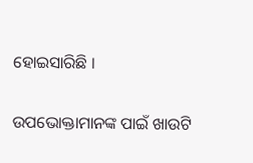ହୋଇସାରିଛି ।

ଉପଭୋକ୍ତାମାନଙ୍କ ପାଇଁ ଖାଉଟି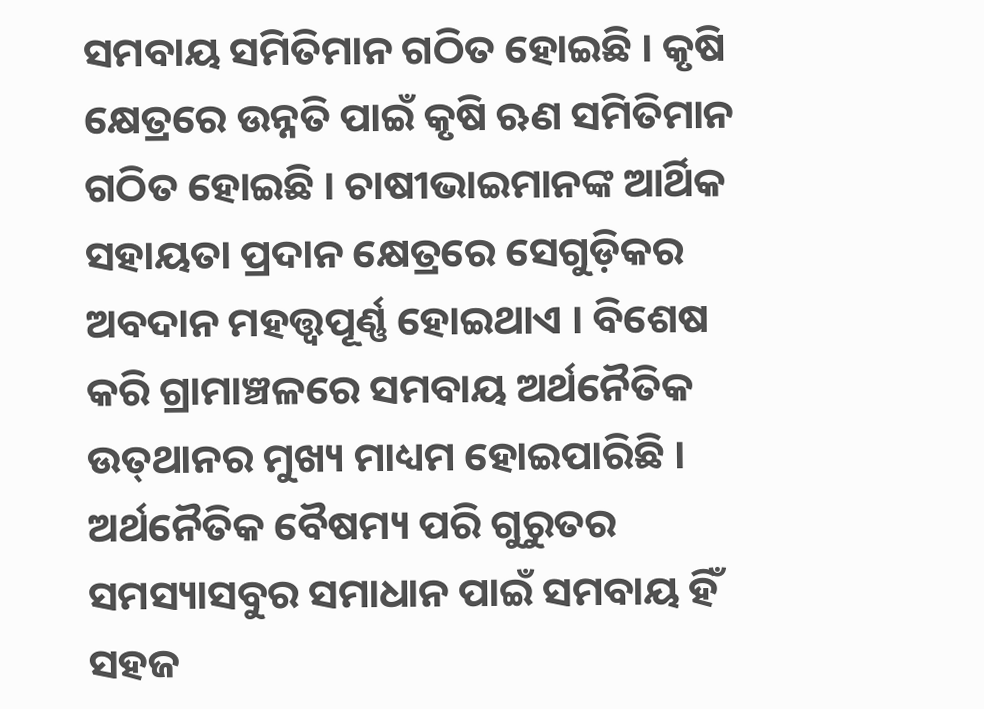ସମବାୟ ସମିତିମାନ ଗଠିତ ହୋଇଛି । କୃଷି କ୍ଷେତ୍ରରେ ଉନ୍ନତି ପାଇଁ କୃଷି ଋଣ ସମିତିମାନ ଗଠିତ ହୋଇଛି । ଚାଷୀଭାଇମାନଙ୍କ ଆର୍ଥିକ ସହାୟତା ପ୍ରଦାନ କ୍ଷେତ୍ରରେ ସେଗୁଡ଼ିକର ଅବଦାନ ମହତ୍ତ୍ଵପୂର୍ଣ୍ଣ ହୋଇଥାଏ । ବିଶେଷ କରି ଗ୍ରାମାଞ୍ଚଳରେ ସମବାୟ ଅର୍ଥନୈତିକ ଉତ୍‌ଥାନର ମୁଖ୍ୟ ମାଧ୍ୟମ ହୋଇପାରିଛି । ଅର୍ଥନୈତିକ ବୈଷମ୍ୟ ପରି ଗୁରୁତର ସମସ୍ୟାସବୁର ସମାଧାନ ପାଇଁ ସମବାୟ ହିଁ ସହଜ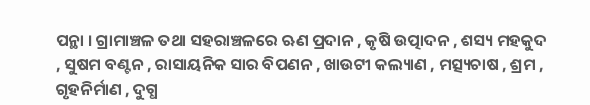ପନ୍ଥା । ଗ୍ରାମାଞ୍ଚଳ ତଥା ସହରାଞ୍ଚଳରେ ଋଣ ପ୍ରଦାନ , କୃଷି ଉତ୍ପାଦନ , ଶସ୍ୟ ମହକୁଦ , ସୁଷମ ବଣ୍ଟନ , ରାସାୟନିକ ସାର ବିପଣନ , ଖାଉଟୀ କଲ୍ୟାଣ , ମତ୍ସ୍ୟଚାଷ , ଶ୍ରମ , ଗୃହନିର୍ମାଣ , ଦୁଗ୍ଧ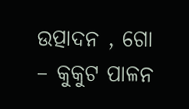ଉତ୍ପାଦନ , ଗୋ – କୁକୁଟ ପାଳନ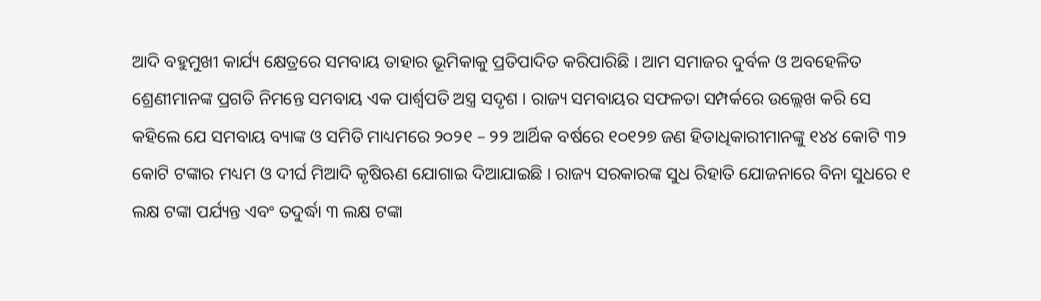ଆଦି ବହୁମୁଖୀ କାର୍ଯ୍ୟ କ୍ଷେତ୍ରରେ ସମବାୟ ତାହାର ଭୂମିକାକୁ ପ୍ରତିପାଦିତ କରିପାରିଛି । ଆମ ସମାଜର ଦୁର୍ବଳ ଓ ଅବହେଳିତ ଶ୍ରେଣୀମାନଙ୍କ ପ୍ରଗତି ନିମନ୍ତେ ସମବାୟ ଏକ ପାର୍ଶ୍ଵପତି ଅସ୍ତ୍ର ସଦୃଶ । ରାଜ୍ୟ ସମବାୟର ସଫଳତା ସମ୍ପର୍କରେ ଉଲ୍ଲେଖ କରି ସେ କହିଲେ ଯେ ସମବାୟ ବ୍ୟାଙ୍କ ଓ ସମିତି ମାଧ୍ୟମରେ ୨୦୨୧ – ୨୨ ଆର୍ଥିକ ବର୍ଷରେ ୧୦୧୨୭ ଜଣ ହିତାଧିକାରୀମାନଙ୍କୁ ୧୪୪ କୋଟି ୩୨ କୋଟି ଟଙ୍କାର ମଧ୍ୟମ ଓ ଦୀର୍ଘ ମିଆଦି କୃଷିଋଣ ଯୋଗାଇ ଦିଆଯାଇଛି । ରାଜ୍ୟ ସରକାରଙ୍କ ସୁଧ ରିହାତି ଯୋଜନାରେ ବିନା ସୁଧରେ ୧ ଲକ୍ଷ ଟଙ୍କା ପର୍ଯ୍ୟନ୍ତ ଏବଂ ତଦୁର୍ଦ୍ଧା ୩ ଲକ୍ଷ ଟଙ୍କା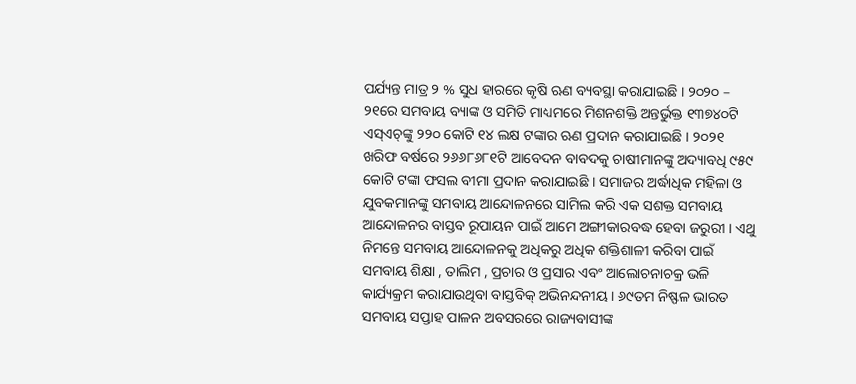ପର୍ଯ୍ୟନ୍ତ ମାତ୍ର ୨ % ସୁଧ ହାରରେ କୃଷି ଋଣ ବ୍ୟବସ୍ଥା କରାଯାଇଛି । ୨୦୨୦ – ୨୧ରେ ସମବାୟ ବ୍ୟାଙ୍କ ଓ ସମିତି ମାଧ୍ୟମରେ ମିଶନଶକ୍ତି ଅନ୍ତର୍ଭୁକ୍ତ ୧୩୭୪୦ଟି ଏସ୍ଏଚ୍‌ଙ୍କୁ ୨୨୦ କୋଟି ୧୪ ଲକ୍ଷ ଟଙ୍କାର ଋଣ ପ୍ରଦାନ କରାଯାଇଛି । ୨୦୨୧ ଖରିଫ ବର୍ଷରେ ୨୬୬୮୬୮୧ଟି ଆବେଦନ ବାବଦକୁ ଚାଷୀମାନଙ୍କୁ ଅଦ୍ୟାବଧି ୯୫୯ କୋଟି ଟଙ୍କା ଫସଲ ବୀମା ପ୍ରଦାନ କରାଯାଇଛି । ସମାଜର ଅର୍ଦ୍ଧାଧିକ ମହିଳା ଓ ଯୁବକମାନଙ୍କୁ ସମବାୟ ଆନ୍ଦୋଳନରେ ସାମିଲ କରି ଏକ ସଶକ୍ତ ସମବାୟ ଆନ୍ଦୋଳନର ବାସ୍ତବ ରୂପାୟନ ପାଇଁ ଆମେ ଅଙ୍ଗୀକାରବଦ୍ଧ ହେବା ଜରୁରୀ । ଏଥୁ ନିମନ୍ତେ ସମବାୟ ଆନ୍ଦୋଳନକୁ ଅଧିକରୁ ଅଧିକ ଶକ୍ତିଶାଳୀ କରିବା ପାଇଁ ସମବାୟ ଶିକ୍ଷା , ତାଲିମ , ପ୍ରଚାର ଓ ପ୍ରସାର ଏବଂ ଆଲୋଚନାଚକ୍ର ଭଳି କାର୍ଯ୍ୟକ୍ରମ କରାଯାଉଥିବା ବାସ୍ତବିକ୍ ଅଭିନନ୍ଦନୀୟ । ୬୯ତମ ନିଷ୍ଫଳ ଭାରତ ସମବାୟ ସପ୍ତାହ ପାଳନ ଅବସରରେ ରାଜ୍ୟବାସୀଙ୍କ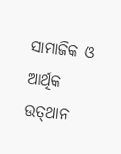ସାମାଜିକ ଓ ଆର୍ଥିକ ଉତ୍‌ଥାନ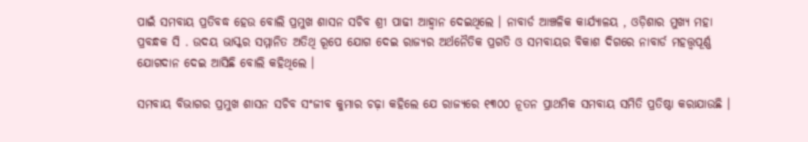ପାଇଁ ସମବାୟ ପ୍ରତିବଦ୍ଧ ହେଉ ବୋଲି ପ୍ରମୁଖ ଶାସନ ସଚିବ ଶ୍ରୀ ପାଢୀ ଆହ୍ୱାନ ଦେଇଥିଲେ । ନାବାର୍ଡ ଆଞ୍ଚଳିକ କାର୍ଯ୍ୟାଳୟ , ଓଡ଼ିଶାର ମୁଖ୍ୟ ମହା ପ୍ରବନ୍ଧକ ସି . ଉଦୟ ଭାସ୍କର ସମ୍ମାନିତ ଅତିଥି ରୂପେ ଯୋଗ ଦେଇ ରାଜ୍ୟର ଅର୍ଥନୈତିକ ପ୍ରଗତି ଓ ସମବାୟର ବିକାଶ ଦିଗରେ ନାବାର୍ଡ ମହତ୍ତ୍ଵପୂର୍ଣ୍ଣ ଯୋଗଦାନ ଦେଇ ଆସିଛି ବୋଲି କହିଥିଲେ ।

ସମବାୟ ବିଭାଗର ପ୍ରମୁଖ ଶାସନ ସଚିବ ସଂଜୀବ କୁମାର ଚଢ଼ା କହିଲେ ଯେ ରାଜ୍ୟରେ ୧୩୦୦ ନୂତନ ପ୍ରାଥମିକ ସମବାୟ ସମିତି ପ୍ରତିଷ୍ଠା କରାଯାଉଛି ।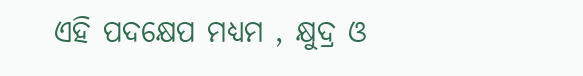ଏହି ପଦକ୍ଷେପ ମଧ୍ୟମ , କ୍ଷୁଦ୍ର ଓ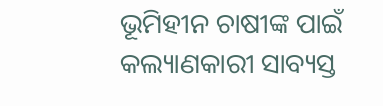ଭୂମିହୀନ ଚାଷୀଙ୍କ ପାଇଁ କଲ୍ୟାଣକାରୀ ସାବ୍ୟସ୍ତ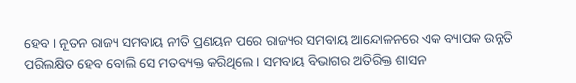ହେବ । ନୂତନ ରାଜ୍ୟ ସମବାୟ ନୀତି ପ୍ରଣୟନ ପରେ ରାଜ୍ୟର ସମବାୟ ଆନ୍ଦୋଳନରେ ଏକ ବ୍ୟାପକ ଉନ୍ନତି ପରିଲକ୍ଷିତ ହେବ ବୋଲି ସେ ମତବ୍ୟକ୍ତ କରିଥିଲେ । ସମବାୟ ବିଭାଗର ଅତିରିକ୍ତ ଶାସନ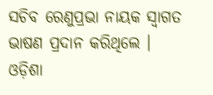ସଚିବ ରେଣୁପ୍ରଭା ନାୟକ ସ୍ଵାଗତ ଭାଷଣ ପ୍ରଦାନ କରିଥିଲେ । ଓଡ଼ିଶା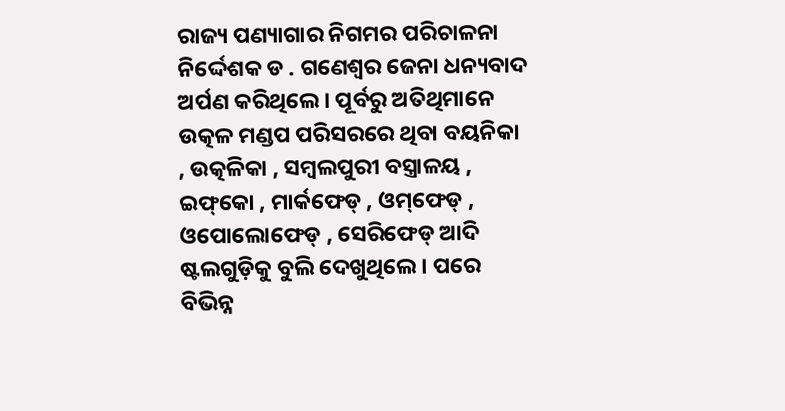ରାଜ୍ୟ ପଣ୍ୟାଗାର ନିଗମର ପରିଚାଳନା ନିର୍ଦ୍ଦେଶକ ଡ . ଗଣେଶ୍ଵର ଜେନା ଧନ୍ୟବାଦ ଅର୍ପଣ କରିଥିଲେ । ପୂର୍ବରୁ ଅତିଥିମାନେ ଉତ୍କଳ ମଣ୍ଡପ ପରିସରରେ ଥିବା ବୟନିକା , ଉତ୍କଳିକା , ସମ୍ବଲପୁରୀ ବସ୍ତ୍ରାଳୟ , ଇଫ୍‌କୋ , ମାର୍କଫେଡ୍ , ଓମ୍‌ଫେଡ୍‌ , ଓପୋଲୋଫେଡ୍‌ , ସେରିଫେଡ୍ ଆଦି ଷ୍ଟଲଗୁଡ଼ିକୁ ବୁଲି ଦେଖୁଥିଲେ । ପରେ ବିଭିନ୍ନ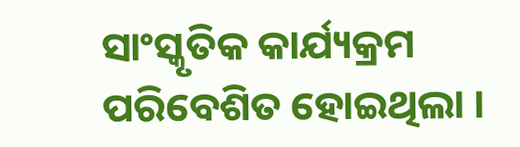ସାଂସ୍କୃତିକ କାର୍ଯ୍ୟକ୍ରମ ପରିବେଶିତ ହୋଇଥିଲା ।